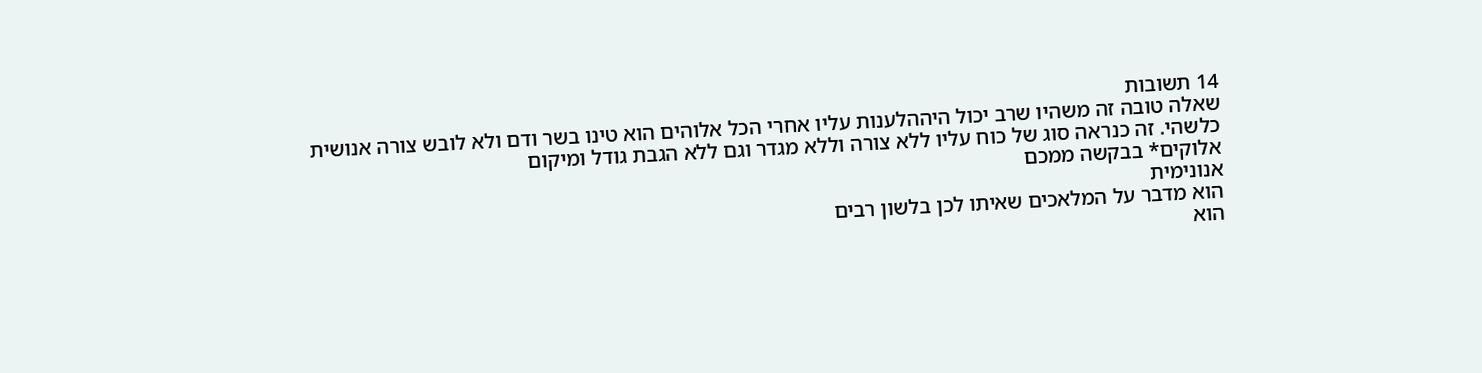14 תשובות
שאלה טובה זה משהיו שרב יכול היההלענות עליו אחרי הכל אלוהים הוא טינו בשר ודם ולא לובש צורה אנושית כלשהי. זה כנראה סוג של כוח עליו ללא צורה וללא מגדר וגם ללא הגבת גודל ומיקום
אלוקים* בבקשה ממכם
אנונימית
הוא מדבר על המלאכים שאיתו לכן בלשון רבים
הוא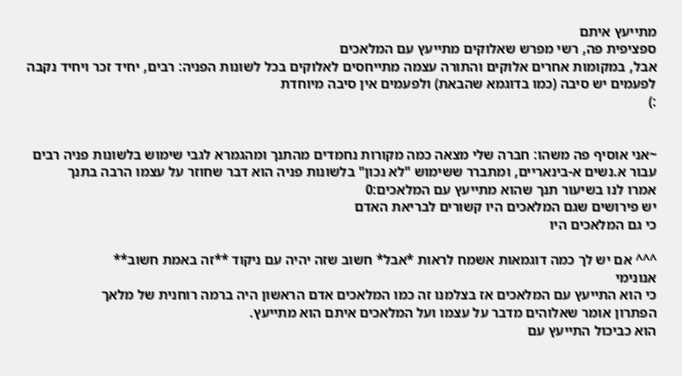מתייעץ איתם
ספציפית פה, רשי מפרש שאלוקים מתייעץ עם המלאכים
אבל, במקומות אחרים אלוקים והתורה עצמה מתייחסים לאלוקים בכל לשונות הפניה: רבים, יחיד זכר ויחיד נקבה
לפעמים יש סיבה (כמו בדוגמא שהבאת) ולפעמים אין סיבה מיוחדת
:)


~אני אוסיף פה משהו: חברה שלי מצאה כמה מקורות נחמדים מהתנך ומהגמרא לגבי שימוש בלשונות פניה רבים עבור א.נשים א-בינאריים, ומתברר ששימוש "לא נכון" בלשונות פניה הוא דבר שחוזר על עצמו הרבה בתנך
אמרו לנו בשיעור תנך שהוא מתייעץ עם המלאכים:0
יש פירושים שגם המלאכים היו קשורים לבריאת האדם
כי גם המלאכים היו

^^^ אם יש לך כמה דוגמאות אשמח לראות *אבל* חשוב שזה יהיה עם ניקוד **זה באמת חשוב**
אנונימי
כי הוא התייעץ עם המלאכים אז בצלמנו זה כמו המלאכים אדם הראשון היה ברמה רוחנית של מלאך
הפתרון אומר שאלוהים מדבר על עצמו ועל המלאכים איתם הוא מתייעץ.
הוא כביכול התייעץ עם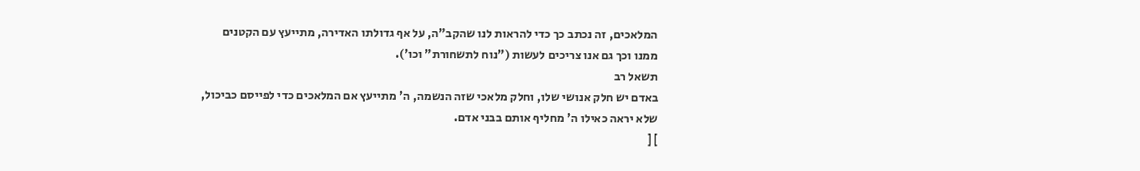המלאכים, זה נכתב כך כדי להראות לנו שהקב"ה, על אף גדולתו האדירה, מתייעץ עם הקטנים ממנו וכך גם אנו צריכים לעשות ("נוח לתשחורת" וכו').
תשאל רב
באדם יש חלק אנושי שלו, וחלק מלאכי שזה הנשמה, ה' מתייעץ אם המלאכים כדי לפייסם כביכול, שלא יראה כאילו ה' מחליף אותם בבני אדם.
] [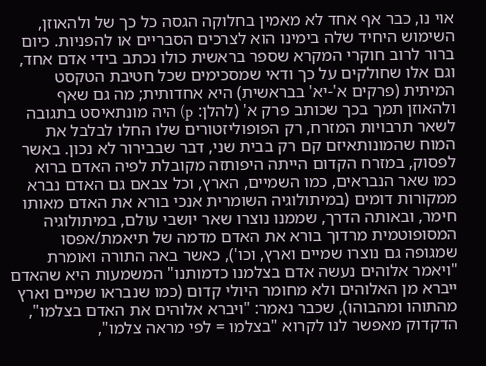אוי נו, כבר אף אחד לא מאמין בחלוקה הגסה כל כך של ולהאוזן, השימוש היחיד שלה בימינו הוא לצרכים הסבריים או להפניות. כיום ברור לרוב חוקרי המקרא שספר בראשית כולו נכתב בידי אדם אחד, וגם אלו שחולקים על כך ודאי שמסכימים שכל חטיבת הטקסט המיתית (פרקים א'-יא' בבראשית) היא אחדותית; מה גם שאף ולהאוזן תמך בכך שכותב פרק א' (להלן: p) היה מונתאיסט בתגובה לשאר תרבויות המזרח, רק הפופוליזטורים שלו החלו לבלבל את המוח שהמונותאיזם קם רק בבית שני, דבר שבבירור לא נכון. באשר לפסוק, במזרח הקדום הייתה היפותזה מקובלת לפיה האדם ברוא כמו שאר הנבראים, כמו השמיים, הארץ, וכל צבאם גם האדם נברא ממקורות דומים (במיתולוגיה השומרית אנכי בורא את האדם מאותו חימר, ובאותה הדרך, שממנו נוצרו שאר יושבי עולם, במיתולוגיה המסופוטמית מרדוך בורא את האדם מדמה של תיאמת/אפסו שמגופה גם נוצרו שמיים וארץ, וכו'), כאשר באה התורה ואומרת "ויאמר אלוהים נעשה אדם בצלמנו כדמותנו" המשמעות היא שהאדם ייברא מן האלוהים ולא מחומר היולי קדום (כמו שנבראו שמיים וארץ מהתוהו ומהבוהו), שכבר נאמר: "ויברא אלוהים את האדם בצלמו", הדקדוק מאפשר לנו לקרוא "בצלמו = לפי מראה צלמו",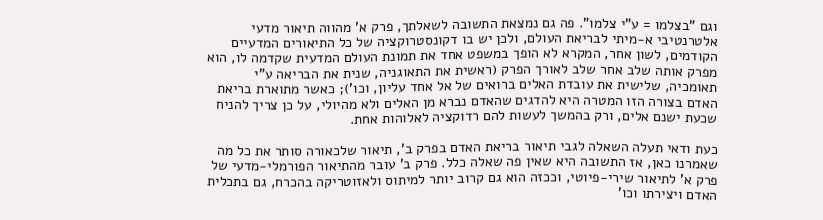וגם "בצלמו = ע"י צלמו". פה גם נמצאת התשובה לשאלתך, פרק א' מהווה תיאור מדעי אלטרנטיבי א-מיתי לבריאת העולם, ולכן יש בו דקונסטרוקציה של כל התיאורים המדעיים הקודמים, לשון אחר, המקרא לא הופך במשפט אחד את תמונת העולם המדעית שקדמה לו, הוא מפרק אותה שלב אחר שלב לאורך הפרק (ראשית את התאוגניה, שנית את הבריאה ע"י תאומכיה, שלישית את עובדת האלים ברואים של אל אחד עליון, וכו'); כאשר מתוארת בריאת האדם בצורה הזו המטרה היא להדגים שהאדם נברא מן האלים ולא מהיולי, על כן צריך להניח שכעת ישנם אלים, ורק בהמשך לעשות להם רדוקציה לאלוהות אחת.

כעת ודאי תעלה השאלה לגבי תיאור בריאת האדם בפרק ב', תיאור שלכאורה סותר את כל מה שאמרנו כאן, אז התשובה היא שאין פה שאלה כלל. פרק ב' עובר מהתיאור הפורמלי-מדעי של פרק א' לתיאור שירי-פיוטי, וככזה הוא גם קרוב יותר למיתוס ולאזוטריקה בהכרח, גם בתכלית האדם ויצירתו וכו'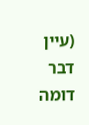(עיין דבר דומה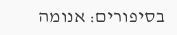בסיפורים: אנומה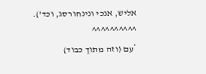אליש, אנכי ונינחורסג, וכד').
^^^^^^^^^^
*עם (וזה מתוך כבוד)